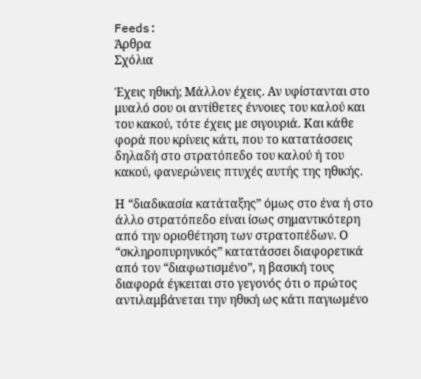Feeds:
Άρθρα
Σχόλια

Έχεις ηθική; Μάλλον έχεις. Αν υφίστανται στο μυαλό σου οι αντίθετες έννοιες του καλού και του κακού, τότε έχεις με σιγουριά. Και κάθε φορά που κρίνεις κάτι, που το κατατάσσεις δηλαδή στο στρατόπεδο του καλού ή του κακού, φανερώνεις πτυχές αυτής της ηθικής.

Η “διαδικασία κατάταξης” όμως στο ένα ή στο άλλο στρατόπεδο είναι ίσως σημαντικότερη από την οριοθέτηση των στρατοπέδων. Ο “σκληροπυρηνικός” κατατάσσει διαφορετικά από τον “διαφωτισμένο”, η βασική τους διαφορά έγκειται στο γεγονός ότι ο πρώτος αντιλαμβάνεται την ηθική ως κάτι παγιωμένο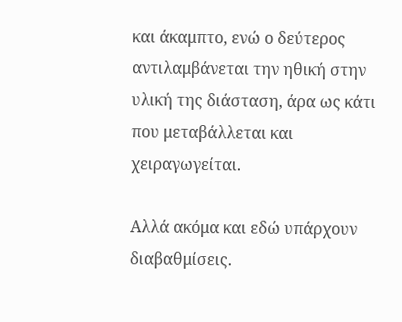και άκαμπτο, ενώ ο δεύτερος αντιλαμβάνεται την ηθική στην υλική της διάσταση, άρα ως κάτι που μεταβάλλεται και χειραγωγείται.

Αλλά ακόμα και εδώ υπάρχουν διαβαθμίσεις.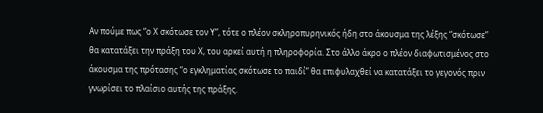Αν πούμε πως “ο Χ σκότωσε τον Υ”, τότε ο πλέον σκληροπυρηνικός ήδη στο άκουσμα της λέξης “σκότωσε” θα κατατάξει την πράξη του Χ, του αρκεί αυτή η πληροφορία. Στο άλλο άκρο ο πλέον διαφωτισμένος στο άκουσμα της πρότασης “ο εγκληματίας σκότωσε το παιδί” θα επιφυλαχθεί να κατατάξει το γεγονός πριν γνωρίσει το πλαίσιο αυτής της πράξης.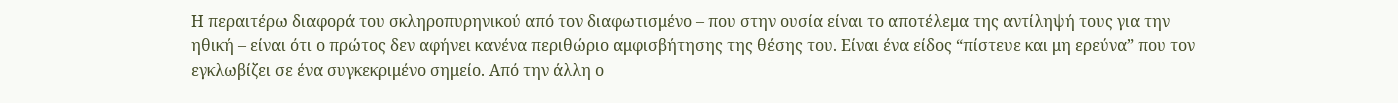Η περαιτέρω διαφορά του σκληροπυρηνικού από τον διαφωτισμένο – που στην ουσία είναι το αποτέλεμα της αντίληψή τους για την ηθική – είναι ότι ο πρώτος δεν αφήνει κανένα περιθώριο αμφισβήτησης της θέσης του. Είναι ένα είδος “πίστευε και μη ερεύνα” που τον εγκλωβίζει σε ένα συγκεκριμένο σημείο. Από την άλλη ο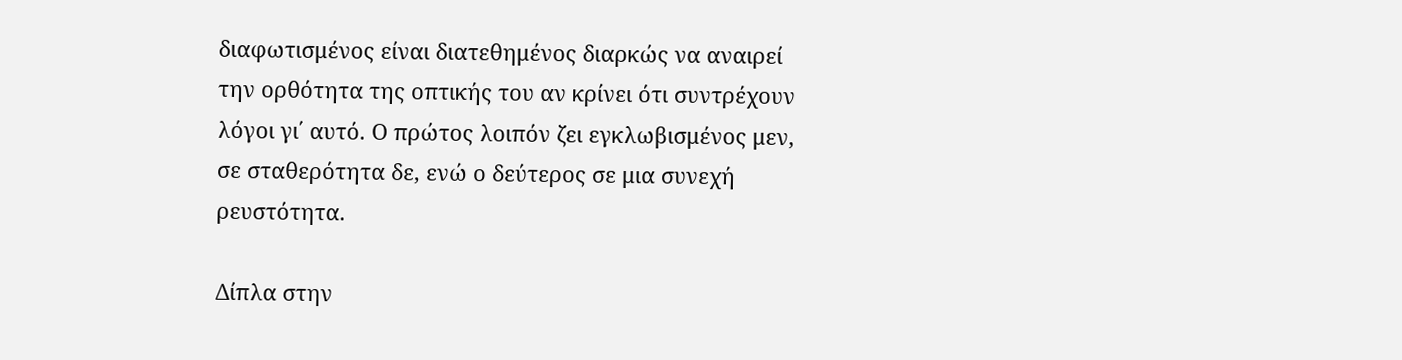διαφωτισμένος είναι διατεθημένος διαρκώς να αναιρεί την ορθότητα της οπτικής του αν κρίνει ότι συντρέχουν λόγοι γι΄ αυτό. Ο πρώτος λοιπόν ζει εγκλωβισμένος μεν, σε σταθερότητα δε, ενώ ο δεύτερος σε μια συνεχή ρευστότητα.

Δίπλα στην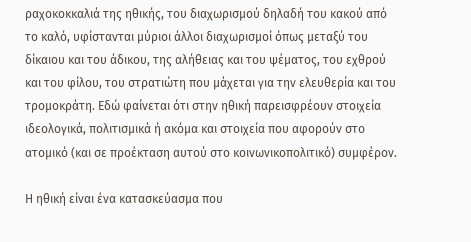ραχοκοκκαλιά της ηθικής, του διαχωρισμού δηλαδή του κακού από το καλό, υφίστανται μύριοι άλλοι διαχωρισμοί όπως μεταξύ του δίκαιου και του άδικου, της αλήθειας και του ψέματος, του εχθρού και του φίλου, του στρατιώτη που μάχεται για την ελευθερία και του τρομοκράτη. Εδώ φαίνεται ότι στην ηθική παρεισφρέουν στοιχεία ιδεολογικά, πολιτισμικά ή ακόμα και στοιχεία που αφορούν στο ατομικό (και σε προέκταση αυτού στο κοινωνικοπολιτικό) συμφέρον.

Η ηθική είναι ένα κατασκεύασμα που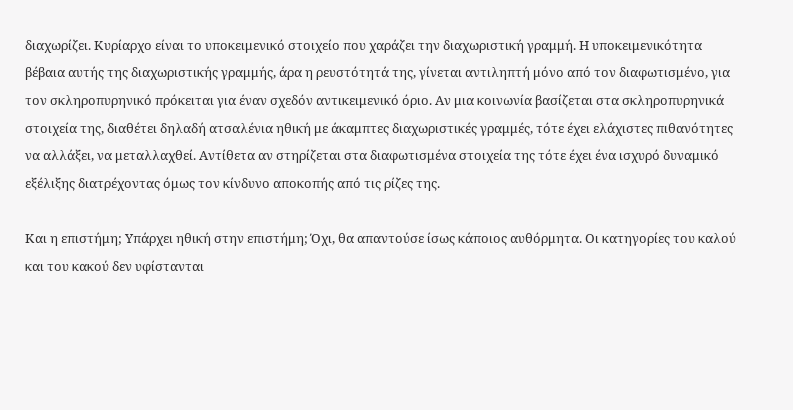διαχωρίζει. Κυρίαρχο είναι το υποκειμενικό στοιχείο που χαράζει την διαχωριστική γραμμή. Η υποκειμενικότητα βέβαια αυτής της διαχωριστικής γραμμής, άρα η ρευστότητά της, γίνεται αντιληπτή μόνο από τον διαφωτισμένο, για τον σκληροπυρηνικό πρόκειται για έναν σχεδόν αντικειμενικό όριο. Αν μια κοινωνία βασίζεται στα σκληροπυρηνικά στοιχεία της, διαθέτει δηλαδή ατσαλένια ηθική με άκαμπτες διαχωριστικές γραμμές, τότε έχει ελάχιστες πιθανότητες να αλλάξει, να μεταλλαχθεί. Αντίθετα αν στηρίζεται στα διαφωτισμένα στοιχεία της τότε έχει ένα ισχυρό δυναμικό εξέλιξης διατρέχοντας όμως τον κίνδυνο αποκοπής από τις ρίζες της.

Και η επιστήμη; Υπάρχει ηθική στην επιστήμη; Όχι, θα απαντούσε ίσως κάποιος αυθόρμητα. Οι κατηγορίες του καλού και του κακού δεν υφίστανται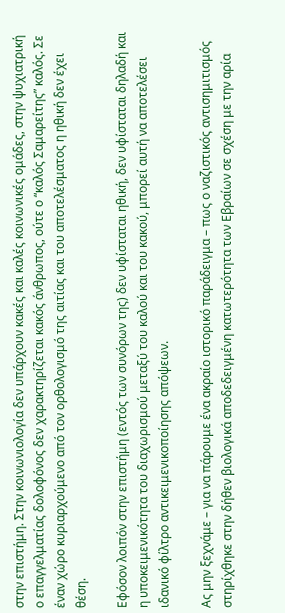στην επιστήμη. Στην κοινωνιολογία δεν υπάρχουν κακές και καλές κοινωνικές ομάδες, στην ψυχιατρική ο επαγγελματίας δολοφόνος δεν χαρακτηρίζεται κακός άνθρωπος, ούτε ο “καλός Σαμαρείτης” καλός. Σε έναν χώρο κυριαρχούμενο από τον ορθολογισμό της αιτίας και του αποτελέσματος η ηθική δεν έχει θέση.

Εφόσον λοιπόν στην επιστήμη (εντός των συνόρων της) δεν υφίσταται ηθική, δεν υφίσταται δηλαδή και η υποκειμενικότητα του διαχωρισμού μεταξύ του καλού και του κακού, μπορεί αυτή να αποτελέσει ιδανικό φίλτρο αντικειμενικοποίησης απόψεων.

Ας μην ξεχνάμε – για να πάρουμε ένα ακραίο ιστορικό παράδειγμα – πως ο ναζιστικός αντισημιτισμός στηρίχθηκε στην δήθεν βιολογικά αποδεδειγμένη κατωτερότητα των Εβραίων σε σχέση με την αρία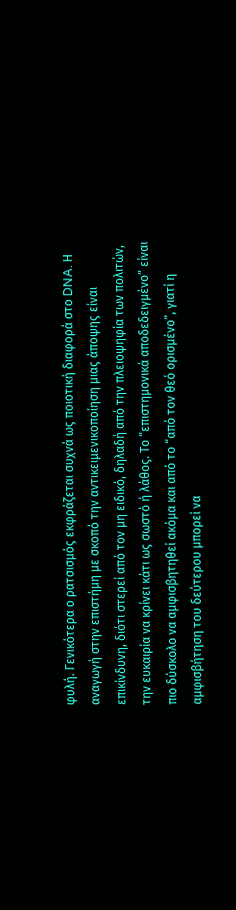φυλή. Γενικότερα ο ρατσισμός εκφράζεται συχνά ως ποιοτική διαφορά στο DNA. Η αναγωγή στην επιστήμη με σκοπό την αντικειμενικοποίηση μιας άποψης είναι επικίνδυνη, διότι στερεί από τον μη ειδικό, δηλαδή από την πλειοψηφία των πολιτών, την ευκαιρία να κρίνει κάτι ως σωστό ή λάθος. Το “επιστημονικά αποδεδειγμένο” είναι πιο δύσκολο να αμφισβητηθεί ακόμα και από το “από τον θεό ορισμένο”, γιατί η αμφισβήτηση του δεύτερου μπορεί να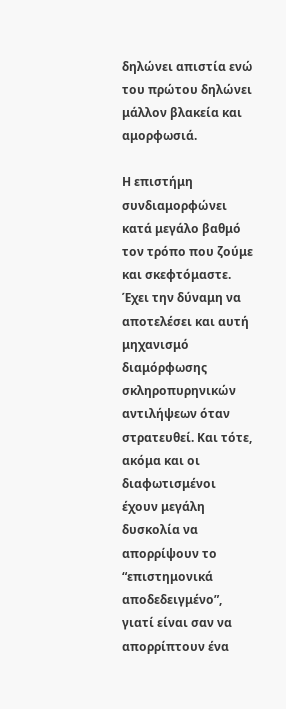δηλώνει απιστία ενώ του πρώτου δηλώνει μάλλον βλακεία και αμορφωσιά.

Η επιστήμη συνδιαμορφώνει κατά μεγάλο βαθμό τον τρόπο που ζούμε και σκεφτόμαστε. Έχει την δύναμη να αποτελέσει και αυτή μηχανισμό διαμόρφωσης σκληροπυρηνικών αντιλήψεων όταν στρατευθεί. Και τότε, ακόμα και οι διαφωτισμένοι έχουν μεγάλη δυσκολία να απορρίψουν το “επιστημονικά αποδεδειγμένο”, γιατί είναι σαν να απορρίπτουν ένα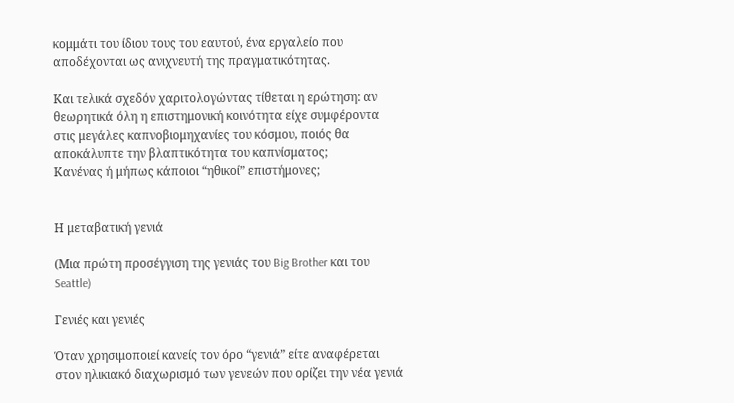κομμάτι του ίδιου τους του εαυτού, ένα εργαλείο που αποδέχονται ως ανιχνευτή της πραγματικότητας.

Και τελικά σχεδόν χαριτολογώντας τίθεται η ερώτηση: αν θεωρητικά όλη η επιστημονική κοινότητα είχε συμφέροντα στις μεγάλες καπνοβιομηχανίες του κόσμου, ποιός θα αποκάλυπτε την βλαπτικότητα του καπνίσματος;
Κανένας ή μήπως κάποιοι “ηθικοί” επιστήμονες;


Η μεταβατική γενιά

(Μια πρώτη προσέγγιση της γενιάς του Big Brother και του Seattle)

Γενιές και γενιές

Όταν χρησιμοποιεί κανείς τον όρο “γενιά” είτε αναφέρεται στον ηλικιακό διαχωρισμό των γενεών που ορίζει την νέα γενιά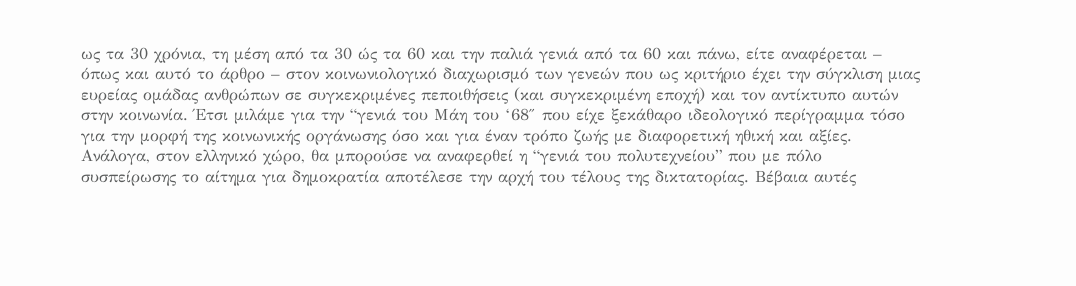ως τα 30 χρόνια, τη μέση από τα 30 ώς τα 60 και την παλιά γενιά από τα 60 και πάνω, είτε αναφέρεται – όπως και αυτό το άρθρο – στον κοινωνιολογικό διαχωρισμό των γενεών που ως κριτήριο έχει την σύγκλιση μιας ευρείας ομάδας ανθρώπων σε συγκεκριμένες πεποιθήσεις (και συγκεκριμένη εποχή) και τον αντίκτυπο αυτών στην κοινωνία. Έτσι μιλάμε για την “γενιά του Μάη του ‘68″ που είχε ξεκάθαρο ιδεολογικό περίγραμμα τόσο για την μορφή της κοινωνικής οργάνωσης όσο και για έναν τρόπο ζωής με διαφορετική ηθική και αξίες. Ανάλογα, στον ελληνικό χώρο, θα μπορούσε να αναφερθεί η “γενιά του πολυτεχνείου” που με πόλο συσπείρωσης το αίτημα για δημοκρατία αποτέλεσε την αρχή του τέλους της δικτατορίας. Βέβαια αυτές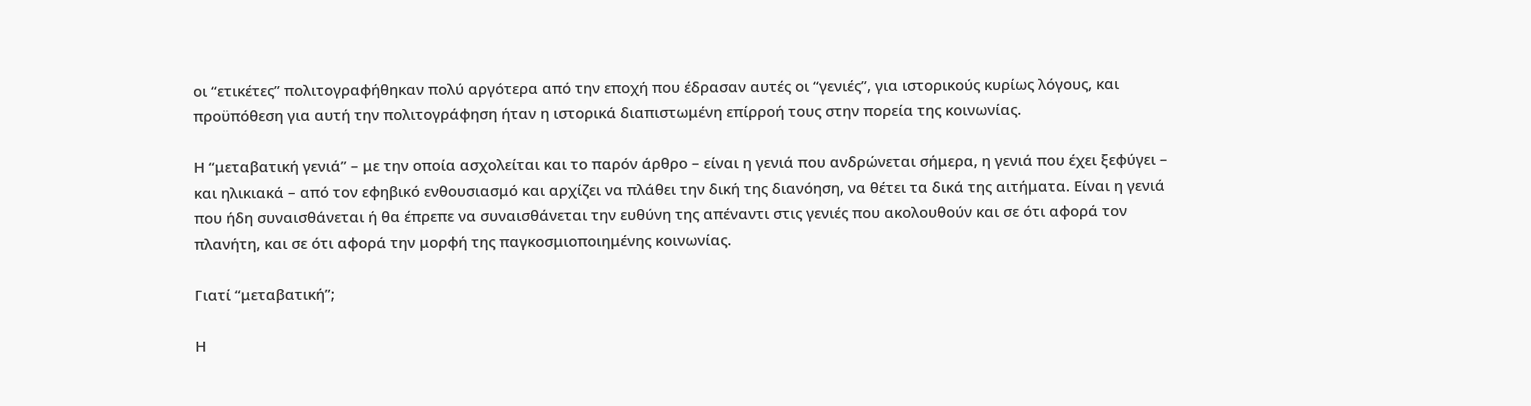οι “ετικέτες” πολιτογραφήθηκαν πολύ αργότερα από την εποχή που έδρασαν αυτές οι “γενιές”, για ιστορικούς κυρίως λόγους, και προϋπόθεση για αυτή την πολιτογράφηση ήταν η ιστορικά διαπιστωμένη επίρροή τους στην πορεία της κοινωνίας.

Η “μεταβατική γενιά” – με την οποία ασχολείται και το παρόν άρθρο – είναι η γενιά που ανδρώνεται σήμερα, η γενιά που έχει ξεφύγει – και ηλικιακά – από τον εφηβικό ενθουσιασμό και αρχίζει να πλάθει την δική της διανόηση, να θέτει τα δικά της αιτήματα. Είναι η γενιά που ήδη συναισθάνεται ή θα έπρεπε να συναισθάνεται την ευθύνη της απέναντι στις γενιές που ακολουθούν και σε ότι αφορά τον πλανήτη, και σε ότι αφορά την μορφή της παγκοσμιοποιημένης κοινωνίας.

Γιατί “μεταβατική”;

Η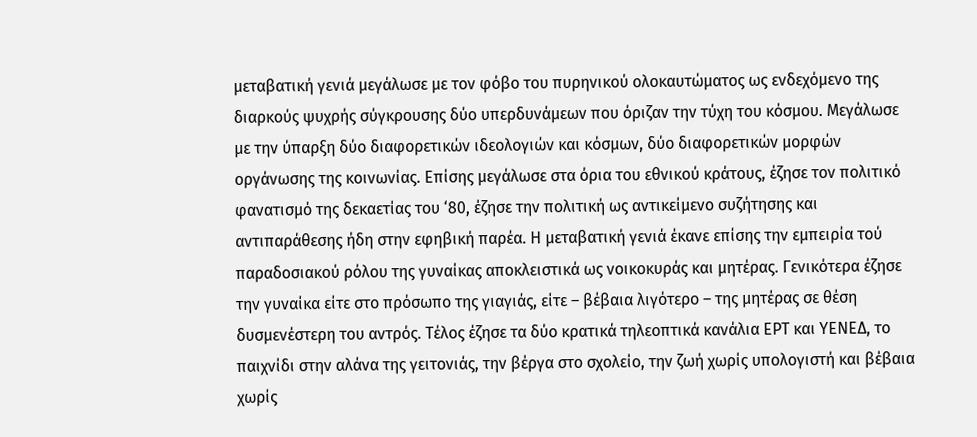μεταβατική γενιά μεγάλωσε με τον φόβο του πυρηνικού ολοκαυτώματος ως ενδεχόμενο της διαρκούς ψυχρής σύγκρουσης δύο υπερδυνάμεων που όριζαν την τύχη του κόσμου. Μεγάλωσε με την ύπαρξη δύο διαφορετικών ιδεολογιών και κόσμων, δύο διαφορετικών μορφών οργάνωσης της κοινωνίας. Επίσης μεγάλωσε στα όρια του εθνικού κράτους, έζησε τον πολιτικό φανατισμό της δεκαετίας του ‘80, έζησε την πολιτική ως αντικείμενο συζήτησης και αντιπαράθεσης ήδη στην εφηβική παρέα. Η μεταβατική γενιά έκανε επίσης την εμπειρία τού παραδοσιακού ρόλου της γυναίκας αποκλειστικά ως νοικοκυράς και μητέρας. Γενικότερα έζησε την γυναίκα είτε στο πρόσωπο της γιαγιάς, είτε – βέβαια λιγότερο – της μητέρας σε θέση δυσμενέστερη του αντρός. Τέλος έζησε τα δύο κρατικά τηλεοπτικά κανάλια ΕΡΤ και ΥΕΝΕΔ, το παιχνίδι στην αλάνα της γειτονιάς, την βέργα στο σχολείο, την ζωή χωρίς υπολογιστή και βέβαια χωρίς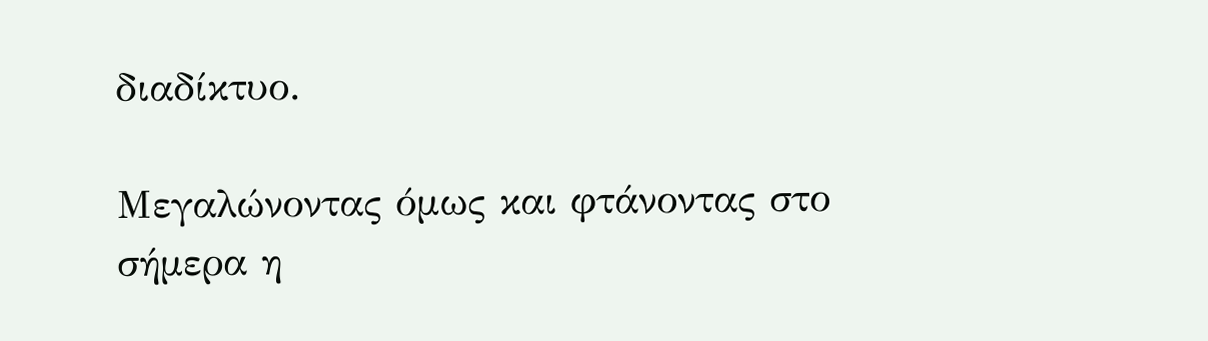διαδίκτυο.

Μεγαλώνοντας όμως και φτάνοντας στο σήμερα η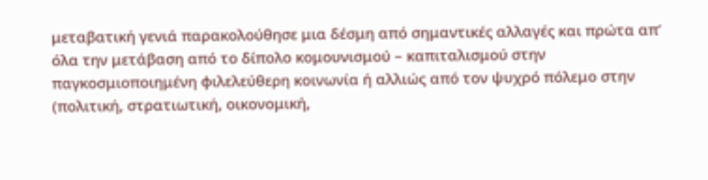μεταβατική γενιά παρακολούθησε μια δέσμη από σημαντικές αλλαγές και πρώτα απ’ όλα την μετάβαση από το δίπολο κομουνισμού – καπιταλισμού στην παγκοσμιοποιημένη φιλελεύθερη κοινωνία ή αλλιώς από τον ψυχρό πόλεμο στην (πολιτική, στρατιωτική, οικονομική,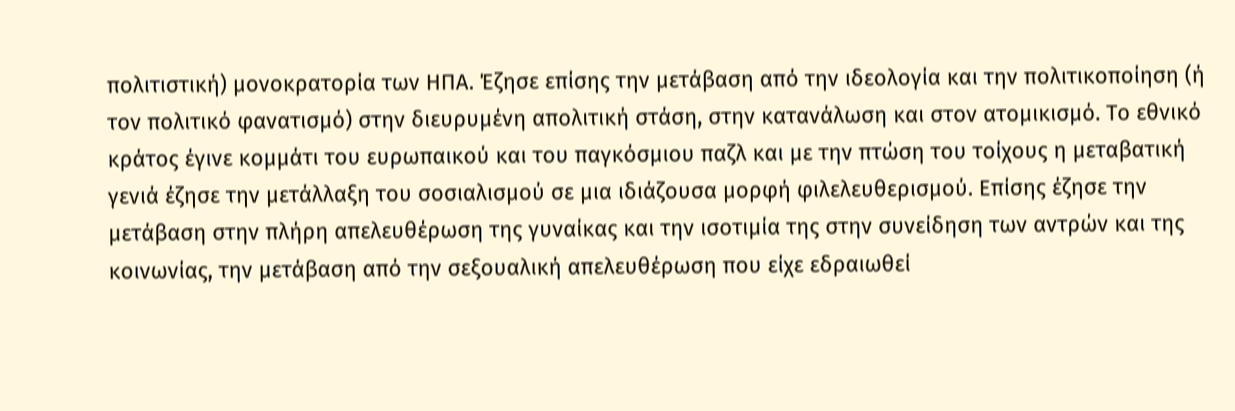πολιτιστική) μονοκρατορία των ΗΠΑ. Έζησε επίσης την μετάβαση από την ιδεολογία και την πολιτικοποίηση (ή τον πολιτικό φανατισμό) στην διευρυμένη απολιτική στάση, στην κατανάλωση και στον ατομικισμό. Το εθνικό κράτος έγινε κομμάτι του ευρωπαικού και του παγκόσμιου παζλ και με την πτώση του τοίχους η μεταβατική γενιά έζησε την μετάλλαξη του σοσιαλισμού σε μια ιδιάζουσα μορφή φιλελευθερισμού. Επίσης έζησε την μετάβαση στην πλήρη απελευθέρωση της γυναίκας και την ισοτιμία της στην συνείδηση των αντρών και της κοινωνίας, την μετάβαση από την σεξουαλική απελευθέρωση που είχε εδραιωθεί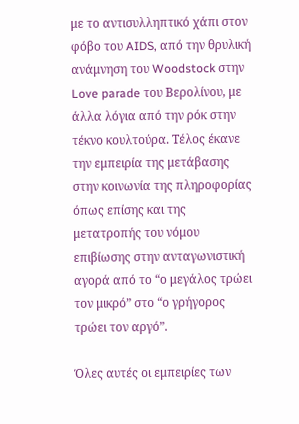με το αντισυλληπτικό χάπι στον φόβο του AIDS, από την θρυλική ανάμνηση του Woodstock στην Love parade του Βερολίνου, με άλλα λόγια από την ρόκ στην τέκνο κουλτούρα. Τέλος έκανε την εμπειρία της μετάβασης στην κοινωνία της πληροφορίας όπως επίσης και της μετατροπής του νόμου επιβίωσης στην ανταγωνιστική αγορά από το “ο μεγάλος τρώει τον μικρό” στο “ο γρήγορος τρώει τον αργό”.

Όλες αυτές οι εμπειρίες των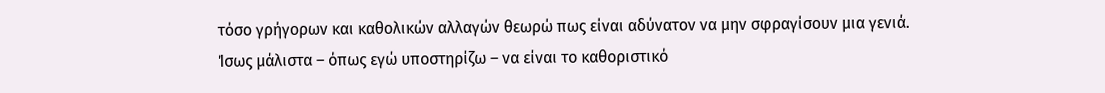τόσο γρήγορων και καθολικών αλλαγών θεωρώ πως είναι αδύνατον να μην σφραγίσουν μια γενιά. Ίσως μάλιστα – όπως εγώ υποστηρίζω – να είναι το καθοριστικό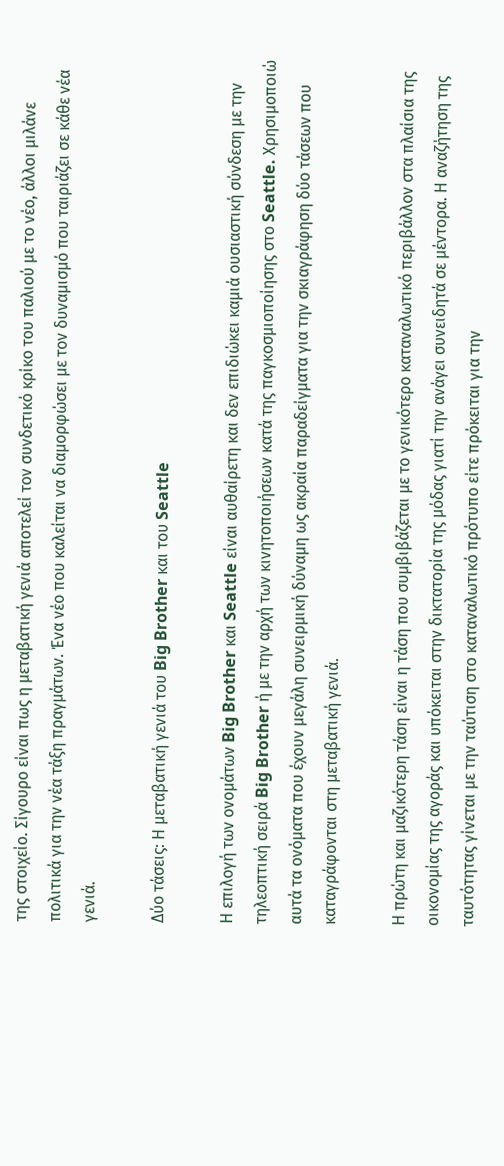της στοιχείο. Σίγουρο είναι πως η μεταβατική γενιά αποτελεί τον συνδετικό κρίκο του παλιού με το νέο, άλλοι μιλάνε πολιτικά για την νέα τάξη πραγμάτων. Ένα νέο που καλείται να διαμορφώσει με τον δυναμισμό που ταιριάζει σε κάθε νέα γενιά.

Δύο τάσεις: Η μεταβατική γενιά του Big Brother και του Seattle

Η επιλογή των ονομάτων Big Brother και Seattle είναι αυθαίρετη και δεν επιδιώκει καμιά ουσιαστική σύνδεση με την τηλεοπτική σειρά Big Brother ή με την αρχή των κινητοποιήσεων κατά της παγκοσμιοποίησης στο Seattle. Χρησιμοποιώ αυτά τα ονόματα που έχουν μεγάλη συνειρμική δύναμη ως ακραία παραδείγματα για την σκιαγράφηση δύο τάσεων που καταγράφονται στη μεταβατική γενιά.

Η πρώτη και μαζικότερη τάση είναι η τάση που συμβιβάζεται με το γενικότερο καταναλωτικό περιβάλλον στα πλαίσια της οικονομίας της αγοράς και υπόκειται στην δικτατορία της μόδας γιατί την ανάγει συνειδητά σε μέντορα. Η αναζήτηση της ταυτότητας γίνεται με την ταύτιση στο καταναλωτικό πρότυπο είτε πρόκειται για την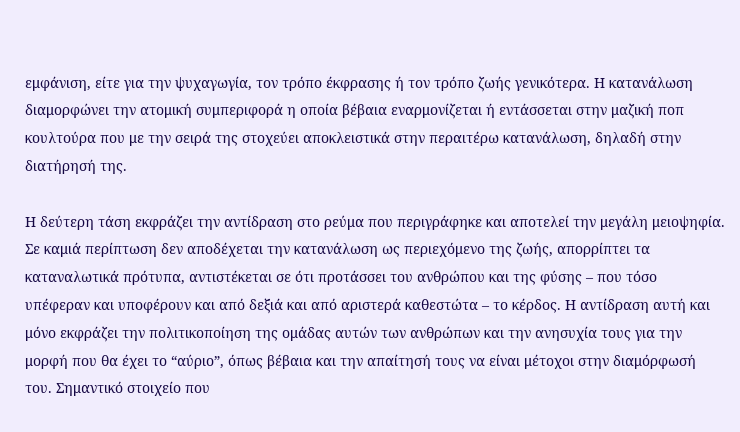εμφάνιση, είτε για την ψυχαγωγία, τον τρόπο έκφρασης ή τον τρόπο ζωής γενικότερα. Η κατανάλωση διαμορφώνει την ατομική συμπεριφορά η οποία βέβαια εναρμονίζεται ή εντάσσεται στην μαζική ποπ κουλτούρα που με την σειρά της στοχεύει αποκλειστικά στην περαιτέρω κατανάλωση, δηλαδή στην διατήρησή της.

Η δεύτερη τάση εκφράζει την αντίδραση στο ρεύμα που περιγράφηκε και αποτελεί την μεγάλη μειοψηφία. Σε καμιά περίπτωση δεν αποδέχεται την κατανάλωση ως περιεχόμενο της ζωής, απορρίπτει τα καταναλωτικά πρότυπα, αντιστέκεται σε ότι προτάσσει του ανθρώπου και της φύσης – που τόσο υπέφεραν και υποφέρουν και από δεξιά και από αριστερά καθεστώτα – το κέρδος. Η αντίδραση αυτή και μόνο εκφράζει την πολιτικοποίηση της ομάδας αυτών των ανθρώπων και την ανησυχία τους για την μορφή που θα έχει το “αύριο”, όπως βέβαια και την απαίτησή τους να είναι μέτοχοι στην διαμόρφωσή του. Σημαντικό στοιχείο που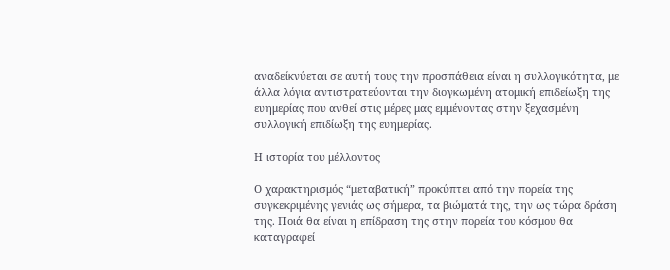αναδείκνύεται σε αυτή τους την προσπάθεια είναι η συλλογικότητα, με άλλα λόγια αντιστρατεύονται την διογκωμένη ατομική επιδείωξη της ευημερίας που ανθεί στις μέρες μας εμμένοντας στην ξεχασμένη συλλογική επιδίωξη της ευημερίας.

Η ιστορία του μέλλοντος

Ο χαρακτηρισμός “μεταβατική” προκύπτει από την πορεία της συγκεκριμένης γενιάς ως σήμερα, τα βιώματά της, την ως τώρα δράση της. Ποιά θα είναι η επίδραση της στην πορεία του κόσμου θα καταγραφεί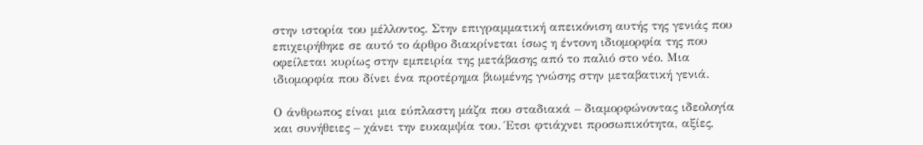στην ιστορία του μέλλοντος. Στην επιγραμματική απεικόνιση αυτής της γενιάς που επιχειρήθηκε σε αυτό το άρθρο διακρίνεται ίσως η έντονη ιδιομορφία της που οφείλεται κυρίως στην εμπειρία της μετάβασης από το παλιό στο νέο. Μια ιδιομορφία που δίνει ένα προτέρημα βιωμένης γνώσης στην μεταβατική γενιά.

Ο άνθρωπος είναι μια εύπλαστη μάζα που σταδιακά – διαμορφώνοντας ιδεολογία και συνήθειες – χάνει την ευκαμψία του. Έτσι φτιάχνει προσωπικότητα, αξίες,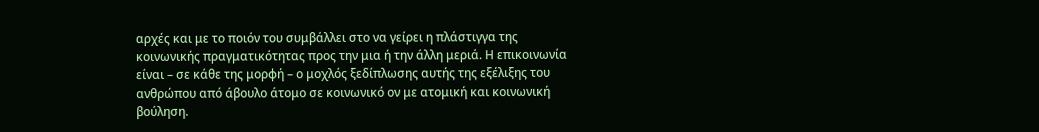αρχές και με το ποιόν του συμβάλλει στο να γείρει η πλάστιγγα της κοινωνικής πραγματικότητας προς την μια ή την άλλη μεριά. Η επικοινωνία είναι – σε κάθε της μορφή – ο μοχλός ξεδίπλωσης αυτής της εξέλιξης του ανθρώπου από άβουλο άτομο σε κοινωνικό ον με ατομική και κοινωνική βούληση.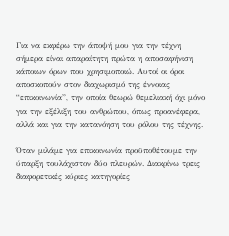Για να εκφέρω την άποψή μου για την τέχνη σήμερα είναι απαραίτητη πρώτα η αποσαφήνιση κάποιων όρων που χρησιμοποιώ. Αυτοί οι όροι αποσκοπούν στον διαχωρισμό της έννοιας “επικοινωνία”, την οποία θεωρώ θεμελιακή όχι μόνο για την εξέλιξη του ανθρώπου, όπως προανέφερα, αλλά και για την κατανόηση του ρόλου της τέχνης.

Όταν μιλάμε για επικοινωνία προϋποθέτουμε την ύπαρξη τουλάχιστον δύο πλευρών. Διακρίνω τρεις διαφορετικές κύριες κατηγορίες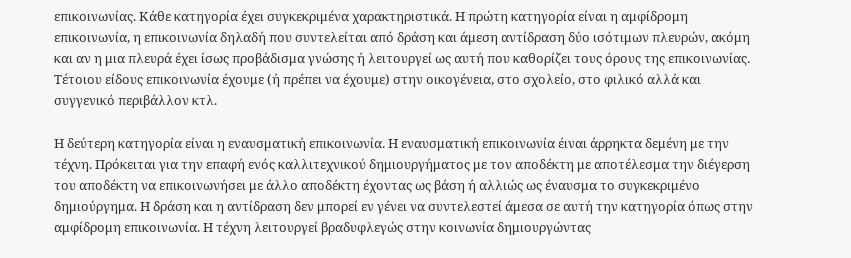επικοινωνίας. Κάθε κατηγορία έχει συγκεκριμένα χαρακτηριστικά. Η πρώτη κατηγορία είναι η αμφίδρομη επικοινωνία, η επικοινωνία δηλαδή που συντελείται από δράση και άμεση αντίδραση δύο ισότιμων πλευρών, ακόμη και αν η μια πλευρά έχει ίσως προβάδισμα γνώσης ή λειτουργεί ως αυτή που καθορίζει τους όρους της επικοινωνίας. Τέτοιου είδους επικοινωνία έχουμε (ή πρέπει να έχουμε) στην οικογένεια, στο σχολείο, στο φιλικό αλλά και συγγενικό περιβάλλον κτλ.

Η δεύτερη κατηγορία είναι η εναυσματική επικοινωνία. Η εναυσματική επικοινωνία έιναι άρρηκτα δεμένη με την τέχνη. Πρόκειται για την επαφή ενός καλλιτεχνικού δημιουργήματος με τον αποδέκτη με αποτέλεσμα την διέγερση του αποδέκτη να επικοινωνήσει με άλλο αποδέκτη έχοντας ως βάση ή αλλιώς ως έναυσμα το συγκεκριμένο δημιούργημα. Η δράση και η αντίδραση δεν μπορεί εν γένει να συντελεστεί άμεσα σε αυτή την κατηγορία όπως στην αμφίδρομη επικοινωνία. Η τέχνη λειτουργεί βραδυφλεγώς στην κοινωνία δημιουργώντας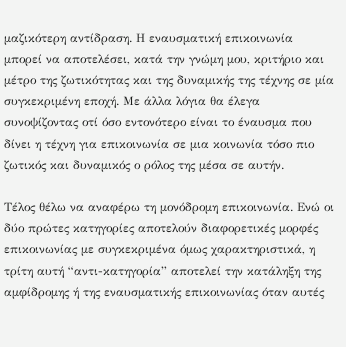μαζικότερη αντίδραση. Η εναυσματική επικοινωνία μπορεί να αποτελέσει, κατά την γνώμη μου, κριτήριο και μέτρο της ζωτικότητας και της δυναμικής της τέχνης σε μία συγκεκριμένη εποχή. Με άλλα λόγια θα έλεγα συνοψίζοντας οτί όσο εντονότερο είναι το έναυσμα που δίνει η τέχνη για επικοινωνία σε μια κοινωνία τόσο πιο ζωτικός και δυναμικός ο ρόλος της μέσα σε αυτήν.

Τέλος θέλω να αναφέρω τη μονόδρομη επικοινωνία. Ενώ οι δύο πρώτες κατηγορίες αποτελούν διαφορετικές μορφές επικοινωνίας με συγκεκριμένα όμως χαρακτηριστικά, η τρίτη αυτή “αντι-κατηγορία” αποτελεί την κατάληξη της αμφίδρομης ή της εναυσματικής επικοινωνίας όταν αυτές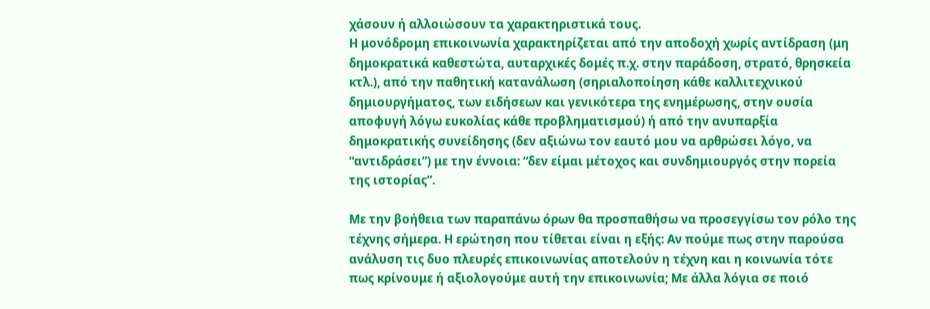χάσουν ή αλλοιώσουν τα χαρακτηριστικά τους.
Η μονόδρομη επικοινωνία χαρακτηρίζεται από την αποδοχή χωρίς αντίδραση (μη δημοκρατικά καθεστώτα, αυταρχικές δομές π.χ. στην παράδοση, στρατό, θρησκεία κτλ.), από την παθητική κατανάλωση (σηριαλοποίηση κάθε καλλιτεχνικού δημιουργήματος, των ειδήσεων και γενικότερα της ενημέρωσης, στην ουσία αποφυγή λόγω ευκολίας κάθε προβληματισμού) ή από την ανυπαρξία δημοκρατικής συνείδησης (δεν αξιώνω τον εαυτό μου να αρθρώσει λόγο, να “αντιδράσει”) με την έννοια: “δεν είμαι μέτοχος και συνδημιουργός στην πορεία της ιστορίας”.

Με την βοήθεια των παραπάνω όρων θα προσπαθήσω να προσεγγίσω τον ρόλο της τέχνης σήμερα. Η ερώτηση που τίθεται είναι η εξής: Αν πούμε πως στην παρούσα ανάλυση τις δυο πλευρές επικοινωνίας αποτελούν η τέχνη και η κοινωνία τότε πως κρίνουμε ή αξιολογούμε αυτή την επικοινωνία; Με άλλα λόγια σε ποιό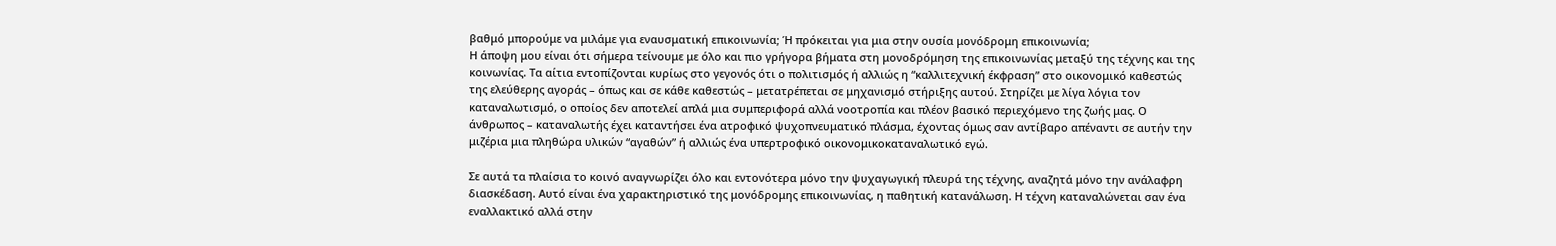βαθμό μπορούμε να μιλάμε για εναυσματική επικοινωνία; Ή πρόκειται για μια στην ουσία μονόδρομη επικοινωνία;
Η άποψη μου είναι ότι σήμερα τείνουμε με όλο και πιο γρήγορα βήματα στη μονοδρόμηση της επικοινωνίας μεταξύ της τέχνης και της κοινωνίας. Τα αίτια εντοπίζονται κυρίως στο γεγονός ότι ο πολιτισμός ή αλλιώς η “καλλιτεχνική έκφραση” στο οικονομικό καθεστώς της ελεύθερης αγοράς – όπως και σε κάθε καθεστώς – μετατρέπεται σε μηχανισμό στήριξης αυτού. Στηρίζει με λίγα λόγια τον καταναλωτισμό, ο οποίος δεν αποτελεί απλά μια συμπεριφορά αλλά νοοτροπία και πλέον βασικό περιεχόμενο της ζωής μας. Ο άνθρωπος – καταναλωτής έχει καταντήσει ένα ατροφικό ψυχοπνευματικό πλάσμα, έχοντας όμως σαν αντίβαρο απέναντι σε αυτήν την μιζέρια μια πληθώρα υλικών “αγαθών” ή αλλιώς ένα υπερτροφικό οικονομικοκαταναλωτικό εγώ.

Σε αυτά τα πλαίσια το κοινό αναγνωρίζει όλο και εντονότερα μόνο την ψυχαγωγική πλευρά της τέχνης, αναζητά μόνο την ανάλαφρη διασκέδαση. Αυτό είναι ένα χαρακτηριστικό της μονόδρομης επικοινωνίας, η παθητική κατανάλωση. Η τέχνη καταναλώνεται σαν ένα εναλλακτικό αλλά στην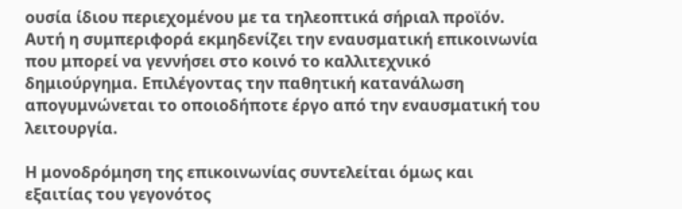ουσία ίδιου περιεχομένου με τα τηλεοπτικά σήριαλ προϊόν. Αυτή η συμπεριφορά εκμηδενίζει την εναυσματική επικοινωνία που μπορεί να γεννήσει στο κοινό το καλλιτεχνικό δημιούργημα. Επιλέγοντας την παθητική κατανάλωση απογυμνώνεται το οποιοδήποτε έργο από την εναυσματική του λειτουργία.

Η μονοδρόμηση της επικοινωνίας συντελείται όμως και εξαιτίας του γεγονότος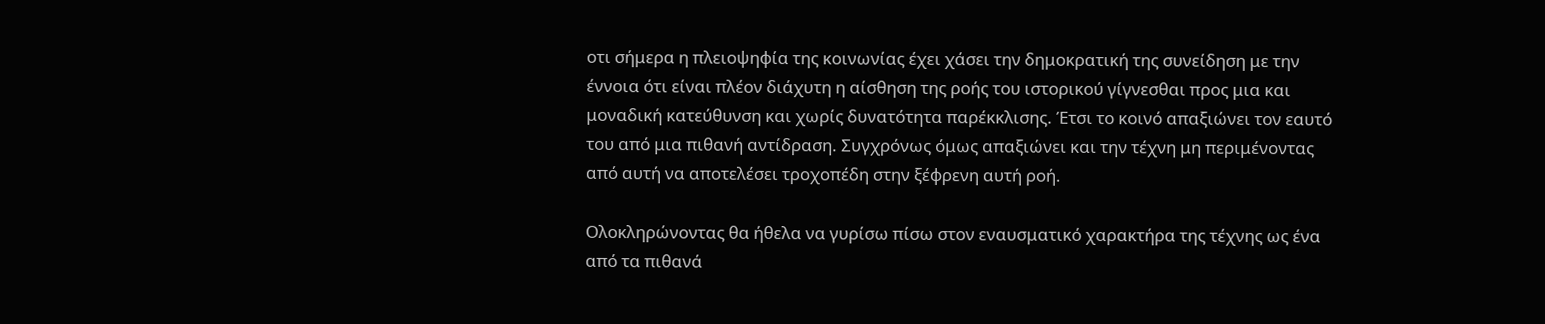οτι σήμερα η πλειοψηφία της κοινωνίας έχει χάσει την δημοκρατική της συνείδηση με την έννοια ότι είναι πλέον διάχυτη η αίσθηση της ροής του ιστορικού γίγνεσθαι προς μια και μοναδική κατεύθυνση και χωρίς δυνατότητα παρέκκλισης. Έτσι το κοινό απαξιώνει τον εαυτό του από μια πιθανή αντίδραση. Συγχρόνως όμως απαξιώνει και την τέχνη μη περιμένοντας από αυτή να αποτελέσει τροχοπέδη στην ξέφρενη αυτή ροή.

Ολοκληρώνοντας θα ήθελα να γυρίσω πίσω στον εναυσματικό χαρακτήρα της τέχνης ως ένα από τα πιθανά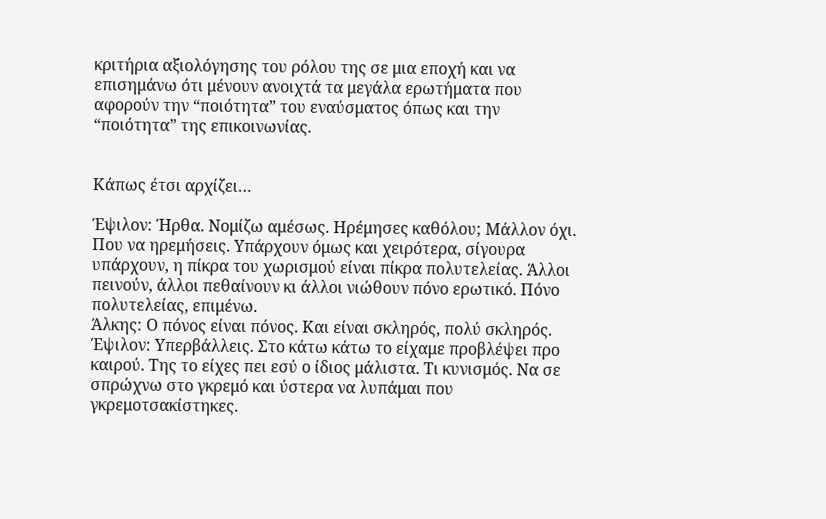κριτήρια αξιολόγησης του ρόλου της σε μια εποχή και να επισημάνω ότι μένουν ανοιχτά τα μεγάλα ερωτήματα που αφορούν την “ποιότητα” του εναύσματος όπως και την “ποιότητα” της επικοινωνίας.


Κάπως έτσι αρχίζει…

Έψιλον: Ήρθα. Νομίζω αμέσως. Ηρέμησες καθόλου; Μάλλον όχι. Που να ηρεμήσεις. Υπάρχουν όμως και χειρότερα, σίγουρα υπάρχουν, η πίκρα του χωρισμού είναι πίκρα πολυτελείας. Άλλοι πεινούν, άλλοι πεθαίνουν κι άλλοι νιώθουν πόνο ερωτικό. Πόνο πολυτελείας, επιμένω.
Άλκης: Ο πόνος είναι πόνος. Και είναι σκληρός, πολύ σκληρός.
Έψιλον: Υπερβάλλεις. Στο κάτω κάτω το είχαμε προβλέψει προ καιρού. Της το είχες πει εσύ ο ίδιος μάλιστα. Τι κυνισμός. Να σε σπρώχνω στο γκρεμό και ύστερα να λυπάμαι που γκρεμοτσακίστηκες.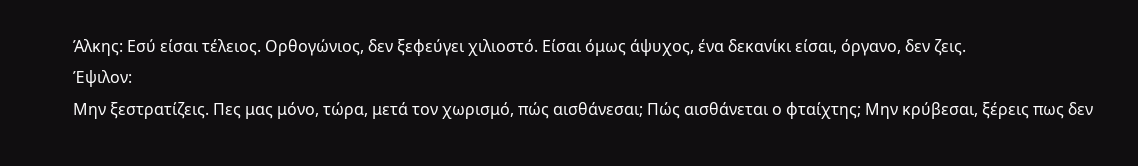Άλκης: Εσύ είσαι τέλειος. Ορθογώνιος, δεν ξεφεύγει χιλιοστό. Είσαι όμως άψυχος, ένα δεκανίκι είσαι, όργανο, δεν ζεις.
Έψιλον:
Μην ξεστρατίζεις. Πες μας μόνο, τώρα, μετά τον χωρισμό, πώς αισθάνεσαι; Πώς αισθάνεται ο φταίχτης; Μην κρύβεσαι, ξέρεις πως δεν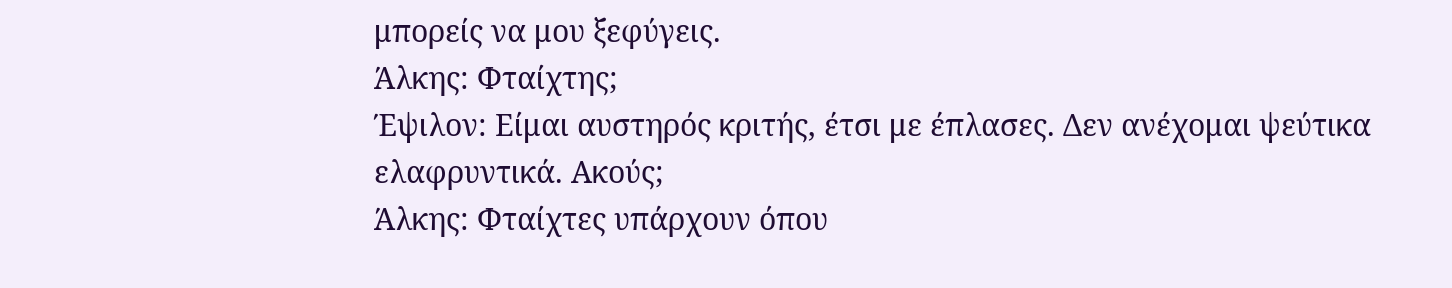μπορείς να μου ξεφύγεις.
Άλκης: Φταίχτης;
Έψιλον: Είμαι αυστηρός κριτής, έτσι με έπλασες. Δεν ανέχομαι ψεύτικα ελαφρυντικά. Ακούς;
Άλκης: Φταίχτες υπάρχουν όπου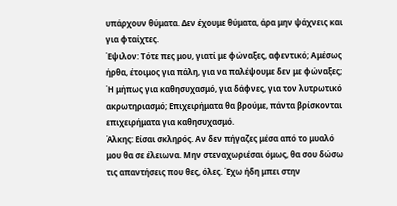υπάρχουν θύματα. Δεν έχουμε θύματα, άρα μην ψάχνεις και για φταίχτες.
Έψιλον: Τότε πες μου, γιατί με φώναξες, αφεντικό; Αμέσως ήρθα, έτοιμος για πάλη, για να παλέψουμε δεν με φώναξες; Ή μήπως για καθησυχασμό, για δάφνες, για τον λυτρωτικό ακρωτηριασμό; Επιχειρήματα θα βρούμε, πάντα βρίσκονται επιχειρήματα για καθησυχασμό.
Άλκης: Είσαι σκληρός. Αν δεν πήγαζες μέσα από το μυαλό μου θα σε έλειωνα. Μην στεναχωριέσαι όμως, θα σου δώσω τις απαντήσεις που θες, όλες. Έχω ήδη μπει στην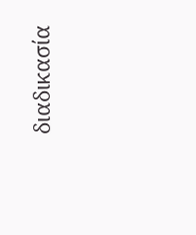διαδικασία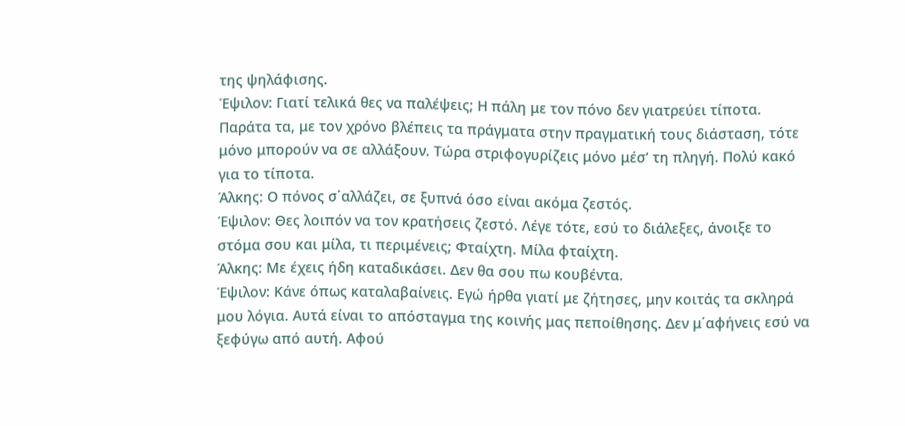της ψηλάφισης.
Έψιλον: Γιατί τελικά θες να παλέψεις; Η πάλη με τον πόνο δεν γιατρεύει τίποτα. Παράτα τα, με τον χρόνο βλέπεις τα πράγματα στην πραγματική τους διάσταση, τότε μόνο μπορούν να σε αλλάξουν. Τώρα στριφογυρίζεις μόνο μέσ’ τη πληγή. Πολύ κακό για το τίποτα.
Άλκης: Ο πόνος σ΄αλλάζει, σε ξυπνά όσο είναι ακόμα ζεστός.
Έψιλον: Θες λοιπόν να τον κρατήσεις ζεστό. Λέγε τότε, εσύ το διάλεξες, άνοιξε το στόμα σου και μίλα, τι περιμένεις; Φταίχτη. Μίλα φταίχτη.
Άλκης: Με έχεις ήδη καταδικάσει. Δεν θα σου πω κουβέντα.
Έψιλον: Κάνε όπως καταλαβαίνεις. Εγώ ήρθα γιατί με ζήτησες, μην κοιτάς τα σκληρά μου λόγια. Αυτά είναι το απόσταγμα της κοινής μας πεποίθησης. Δεν μ΄αφήνεις εσύ να ξεφύγω από αυτή. Αφού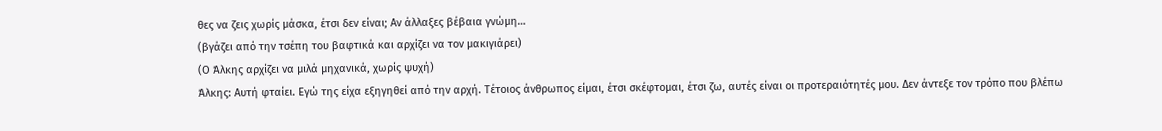θες να ζεις χωρίς μάσκα, έτσι δεν είναι; Αν άλλαξες βέβαια γνώμη…
(βγάζει από την τσέπη του βαφτικά και αρχίζει να τον μακιγιάρει)
(Ο Άλκης αρχίζει να μιλά μηχανικά, χωρίς ψυχή)
Άλκης: Αυτή φταίει. Εγώ της είχα εξηγηθεί από την αρχή. Τέτοιος άνθρωπος είμαι, έτσι σκέφτομαι, έτσι ζω, αυτές είναι οι προτεραιότητές μου. Δεν άντεξε τον τρόπο που βλέπω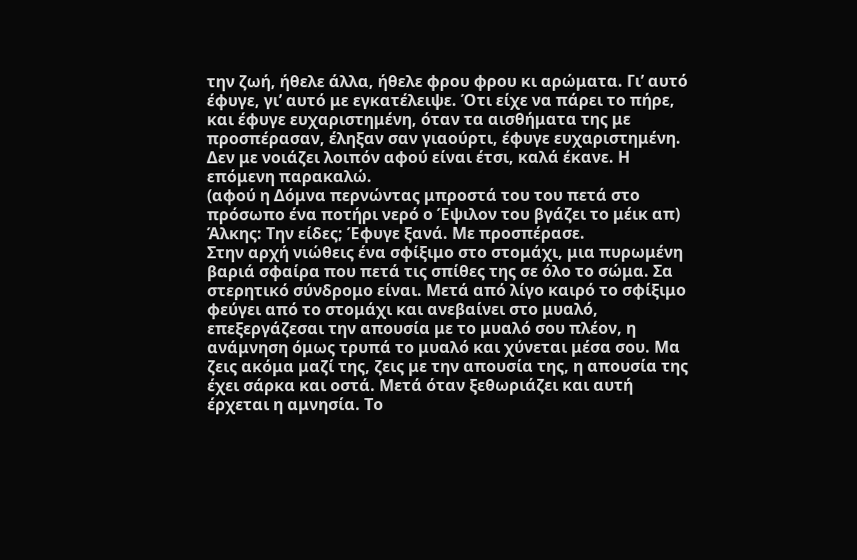την ζωή, ήθελε άλλα, ήθελε φρου φρου κι αρώματα. Γι’ αυτό έφυγε, γι’ αυτό με εγκατέλειψε. Ότι είχε να πάρει το πήρε, και έφυγε ευχαριστημένη, όταν τα αισθήματα της με προσπέρασαν, έληξαν σαν γιαούρτι, έφυγε ευχαριστημένη. Δεν με νοιάζει λοιπόν αφού είναι έτσι, καλά έκανε. Η επόμενη παρακαλώ.
(αφού η Δόμνα περνώντας μπροστά του του πετά στο πρόσωπο ένα ποτήρι νερό ο Έψιλον του βγάζει το μέικ απ)
Άλκης: Την είδες; Έφυγε ξανά. Με προσπέρασε.
Στην αρχή νιώθεις ένα σφίξιμο στο στομάχι, μια πυρωμένη βαριά σφαίρα που πετά τις σπίθες της σε όλο το σώμα. Σα στερητικό σύνδρομο είναι. Μετά από λίγο καιρό το σφίξιμο φεύγει από το στομάχι και ανεβαίνει στο μυαλό, επεξεργάζεσαι την απουσία με το μυαλό σου πλέον, η ανάμνηση όμως τρυπά το μυαλό και χύνεται μέσα σου. Μα ζεις ακόμα μαζί της, ζεις με την απουσία της, η απουσία της έχει σάρκα και οστά. Μετά όταν ξεθωριάζει και αυτή έρχεται η αμνησία. Το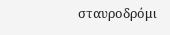σταυροδρόμι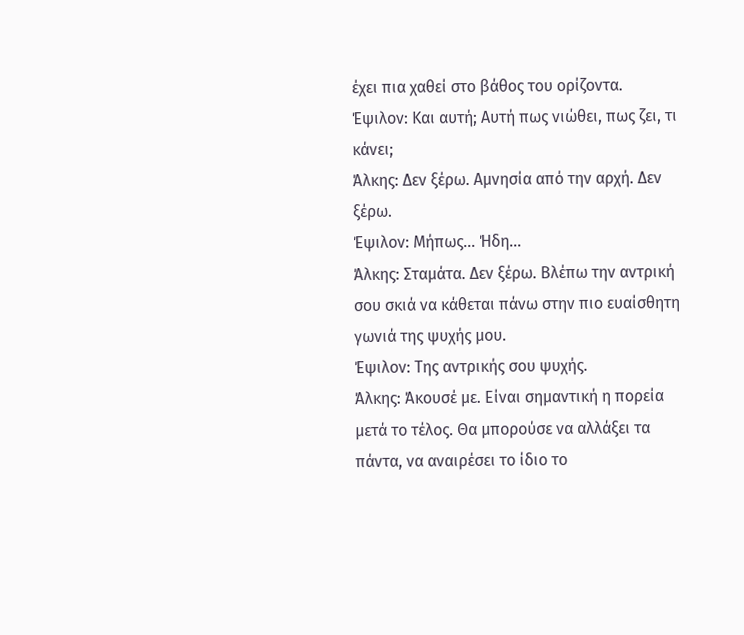έχει πια χαθεί στο βάθος του ορίζοντα.
Έψιλον: Και αυτή; Αυτή πως νιώθει, πως ζει, τι κάνει;
Άλκης: Δεν ξέρω. Αμνησία από την αρχή. Δεν ξέρω.
Έψιλον: Μήπως… Ήδη…
Άλκης: Σταμάτα. Δεν ξέρω. Βλέπω την αντρική σου σκιά να κάθεται πάνω στην πιο ευαίσθητη γωνιά της ψυχής μου.
Έψιλον: Της αντρικής σου ψυχής.
Άλκης: Άκουσέ με. Είναι σημαντική η πορεία μετά το τέλος. Θα μπορούσε να αλλάξει τα πάντα, να αναιρέσει το ίδιο το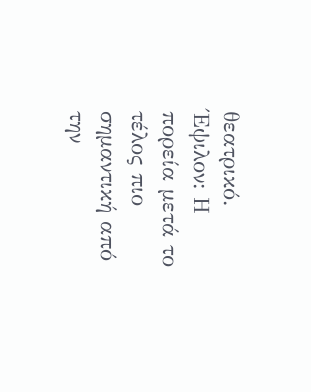θεατρικό.
Έψιλον: Η πορεία μετά το τέλος πιο σημαντική από την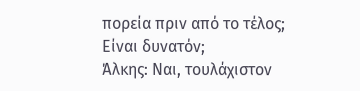πορεία πριν από το τέλος; Είναι δυνατόν;
Άλκης: Ναι, τουλάχιστον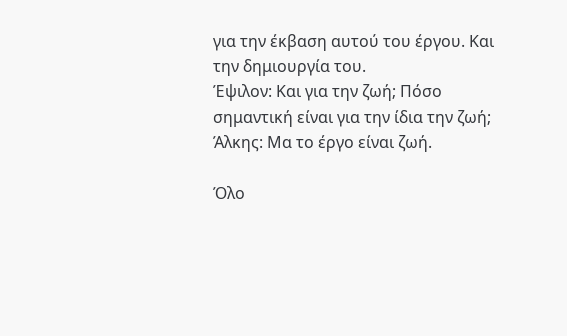για την έκβαση αυτού του έργου. Και την δημιουργία του.
Έψιλον: Και για την ζωή; Πόσο σημαντική είναι για την ίδια την ζωή;
Άλκης: Μα το έργο είναι ζωή.

Όλο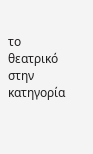το θεατρικό στην κατηγορία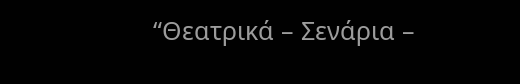“Θεατρικά – Σενάρια –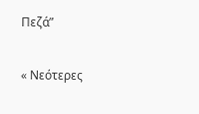Πεζά”

« Νεότερες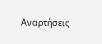Αναρτήσεις